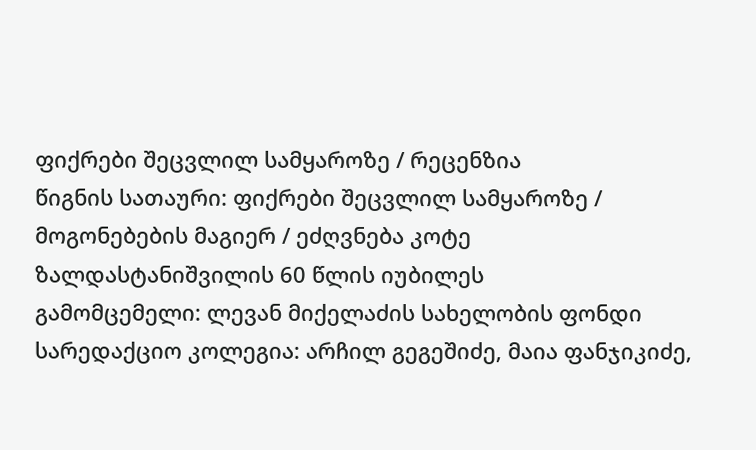ფიქრები შეცვლილ სამყაროზე / რეცენზია
წიგნის სათაური: ფიქრები შეცვლილ სამყაროზე / მოგონებების მაგიერ / ეძღვნება კოტე ზალდასტანიშვილის 60 წლის იუბილეს
გამომცემელი: ლევან მიქელაძის სახელობის ფონდი
სარედაქციო კოლეგია: არჩილ გეგეშიძე, მაია ფანჯიკიძე,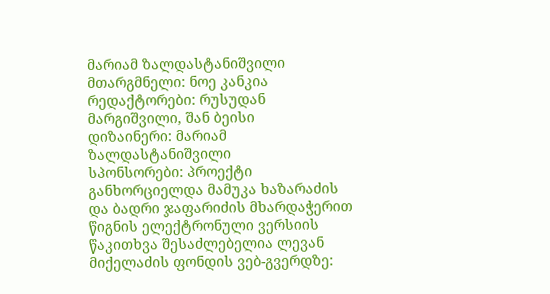მარიამ ზალდასტანიშვილი
მთარგმნელი: ნოე კანკია
რედაქტორები: რუსუდან მარგიშვილი, შან ბეისი
დიზაინერი: მარიამ ზალდასტანიშვილი
სპონსორები: პროექტი განხორციელდა მამუკა ხაზარაძის და ბადრი ჯაფარიძის მხარდაჭერით
წიგნის ელექტრონული ვერსიის წაკითხვა შესაძლებელია ლევან მიქელაძის ფონდის ვებ-გვერდზე: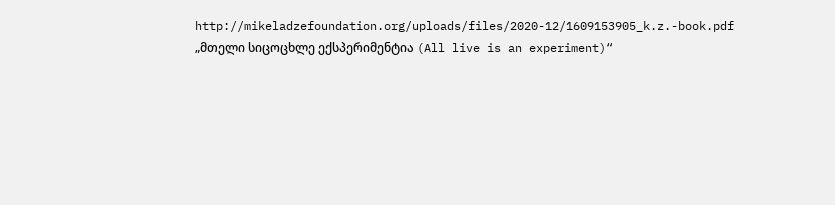http://mikeladzefoundation.org/uploads/files/2020-12/1609153905_k.z.-book.pdf
„მთელი სიცოცხლე ექსპერიმენტია (All live is an experiment)“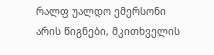რალფ უალდო ემერსონი
არის წიგნები, მკითხველის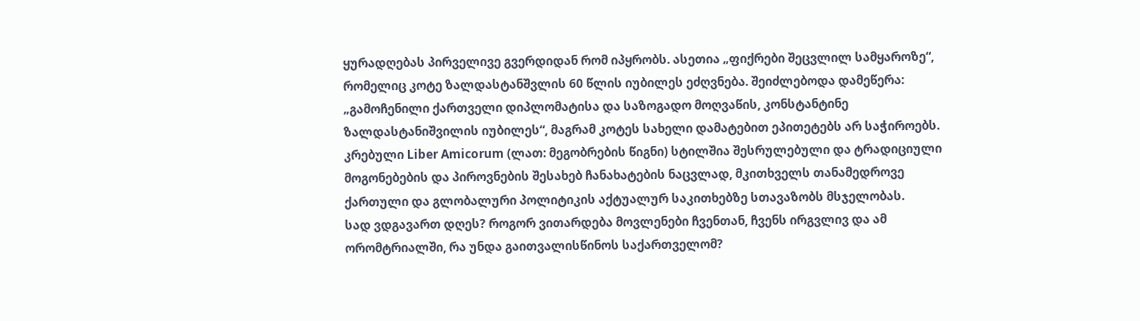ყურადღებას პირველივე გვერდიდან რომ იპყრობს. ასეთია „ფიქრები შეცვლილ სამყაროზე“, რომელიც კოტე ზალდასტანშვლის 60 წლის იუბილეს ეძღვნება. შეიძლებოდა დამეწერა: „გამოჩენილი ქართველი დიპლომატისა და საზოგადო მოღვაწის, კონსტანტინე ზალდასტანიშვილის იუბილეს“, მაგრამ კოტეს სახელი დამატებით ეპითეტებს არ საჭიროებს.
კრებული Liber Amicorum (ლათ: მეგობრების წიგნი) სტილშია შესრულებული და ტრადიციული მოგონებების და პიროვნების შესახებ ჩანახატების ნაცვლად, მკითხველს თანამედროვე ქართული და გლობალური პოლიტიკის აქტუალურ საკითხებზე სთავაზობს მსჯელობას.
სად ვდგავართ დღეს? როგორ ვითარდება მოვლენები ჩვენთან, ჩვენს ირგვლივ და ამ ორომტრიალში, რა უნდა გაითვალისწინოს საქართველომ?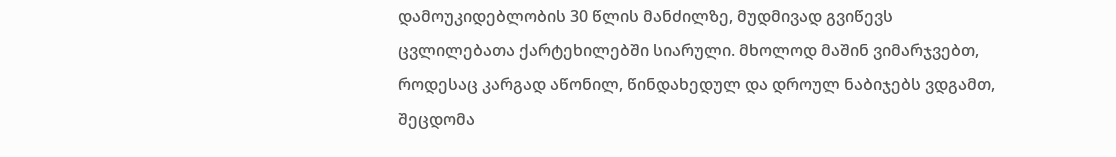დამოუკიდებლობის 30 წლის მანძილზე, მუდმივად გვიწევს ცვლილებათა ქარტეხილებში სიარული. მხოლოდ მაშინ ვიმარჯვებთ, როდესაც კარგად აწონილ, წინდახედულ და დროულ ნაბიჯებს ვდგამთ, შეცდომა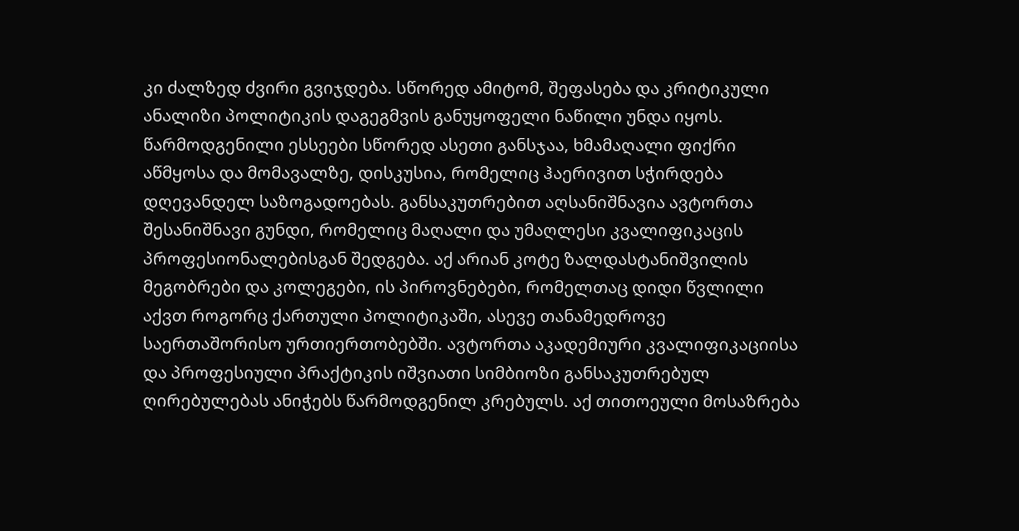კი ძალზედ ძვირი გვიჯდება. სწორედ ამიტომ, შეფასება და კრიტიკული ანალიზი პოლიტიკის დაგეგმვის განუყოფელი ნაწილი უნდა იყოს.
წარმოდგენილი ესსეები სწორედ ასეთი განსჯაა, ხმამაღალი ფიქრი აწმყოსა და მომავალზე, დისკუსია, რომელიც ჰაერივით სჭირდება დღევანდელ საზოგადოებას. განსაკუთრებით აღსანიშნავია ავტორთა შესანიშნავი გუნდი, რომელიც მაღალი და უმაღლესი კვალიფიკაცის პროფესიონალებისგან შედგება. აქ არიან კოტე ზალდასტანიშვილის მეგობრები და კოლეგები, ის პიროვნებები, რომელთაც დიდი წვლილი აქვთ როგორც ქართული პოლიტიკაში, ასევე თანამედროვე საერთაშორისო ურთიერთობებში. ავტორთა აკადემიური კვალიფიკაციისა და პროფესიული პრაქტიკის იშვიათი სიმბიოზი განსაკუთრებულ ღირებულებას ანიჭებს წარმოდგენილ კრებულს. აქ თითოეული მოსაზრება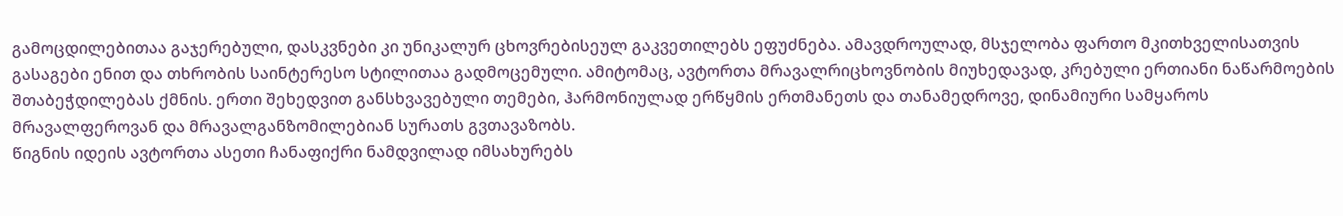გამოცდილებითაა გაჯერებული, დასკვნები კი უნიკალურ ცხოვრებისეულ გაკვეთილებს ეფუძნება. ამავდროულად, მსჯელობა ფართო მკითხველისათვის გასაგები ენით და თხრობის საინტერესო სტილითაა გადმოცემული. ამიტომაც, ავტორთა მრავალრიცხოვნობის მიუხედავად, კრებული ერთიანი ნაწარმოების შთაბეჭდილებას ქმნის. ერთი შეხედვით განსხვავებული თემები, ჰარმონიულად ერწყმის ერთმანეთს და თანამედროვე, დინამიური სამყაროს მრავალფეროვან და მრავალგანზომილებიან სურათს გვთავაზობს.
წიგნის იდეის ავტორთა ასეთი ჩანაფიქრი ნამდვილად იმსახურებს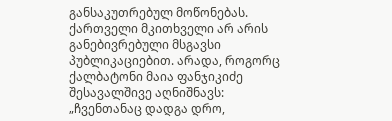განსაკუთრებულ მოწონებას. ქართველი მკითხველი არ არის განებივრებული მსგავსი პუბლიკაციებით. არადა, როგორც ქალბატონი მაია ფანჯიკიძე შესავალშივე აღნიშნავს: „ჩვენთანაც დადგა დრო,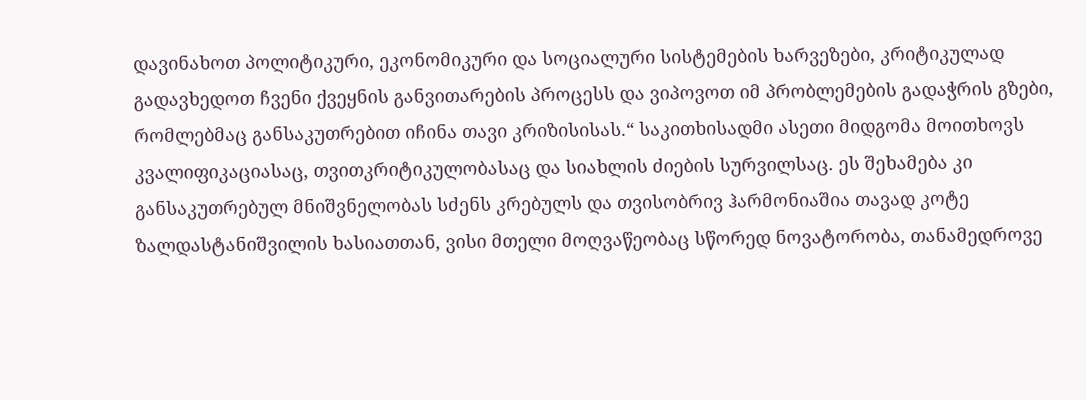დავინახოთ პოლიტიკური, ეკონომიკური და სოციალური სისტემების ხარვეზები, კრიტიკულად გადავხედოთ ჩვენი ქვეყნის განვითარების პროცესს და ვიპოვოთ იმ პრობლემების გადაჭრის გზები, რომლებმაც განსაკუთრებით იჩინა თავი კრიზისისას.“ საკითხისადმი ასეთი მიდგომა მოითხოვს კვალიფიკაციასაც, თვითკრიტიკულობასაც და სიახლის ძიების სურვილსაც. ეს შეხამება კი განსაკუთრებულ მნიშვნელობას სძენს კრებულს და თვისობრივ ჰარმონიაშია თავად კოტე ზალდასტანიშვილის ხასიათთან, ვისი მთელი მოღვაწეობაც სწორედ ნოვატორობა, თანამედროვე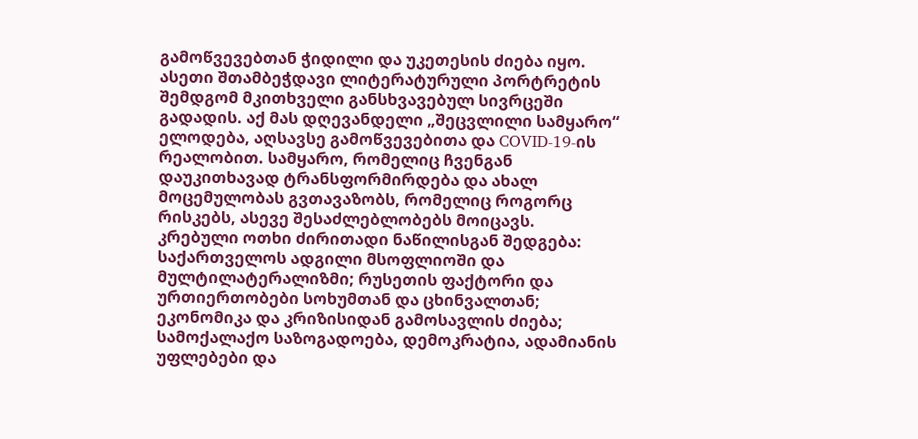გამოწვევებთან ჭიდილი და უკეთესის ძიება იყო.
ასეთი შთამბეჭდავი ლიტერატურული პორტრეტის შემდგომ მკითხველი განსხვავებულ სივრცეში გადადის. აქ მას დღევანდელი „შეცვლილი სამყარო“ ელოდება, აღსავსე გამოწვევებითა და COVID-19-ის რეალობით. სამყარო, რომელიც ჩვენგან დაუკითხავად ტრანსფორმირდება და ახალ მოცემულობას გვთავაზობს, რომელიც როგორც რისკებს, ასევე შესაძლებლობებს მოიცავს.
კრებული ოთხი ძირითადი ნაწილისგან შედგება: საქართველოს ადგილი მსოფლიოში და მულტილატერალიზმი; რუსეთის ფაქტორი და ურთიერთობები სოხუმთან და ცხინვალთან; ეკონომიკა და კრიზისიდან გამოსავლის ძიება; სამოქალაქო საზოგადოება, დემოკრატია, ადამიანის უფლებები და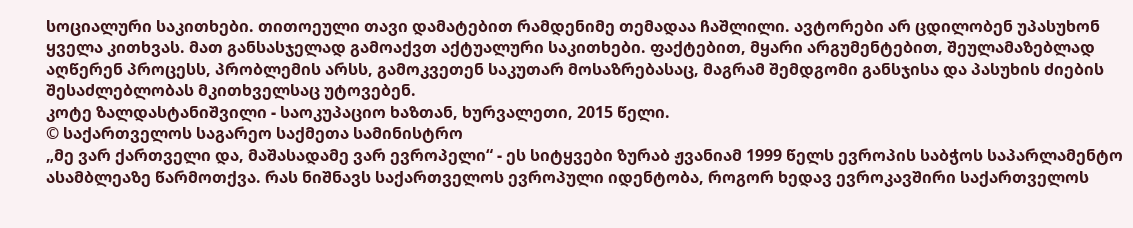სოციალური საკითხები. თითოეული თავი დამატებით რამდენიმე თემადაა ჩაშლილი. ავტორები არ ცდილობენ უპასუხონ ყველა კითხვას. მათ განსასჯელად გამოაქვთ აქტუალური საკითხები. ფაქტებით, მყარი არგუმენტებით, შეულამაზებლად აღწერენ პროცესს, პრობლემის არსს, გამოკვეთენ საკუთარ მოსაზრებასაც, მაგრამ შემდგომი განსჯისა და პასუხის ძიების შესაძლებლობას მკითხველსაც უტოვებენ.
კოტე ზალდასტანიშვილი - საოკუპაციო ხაზთან, ხურვალეთი, 2015 წელი.
© საქართველოს საგარეო საქმეთა სამინისტრო
„მე ვარ ქართველი და, მაშასადამე ვარ ევროპელი“ - ეს სიტყვები ზურაბ ჟვანიამ 1999 წელს ევროპის საბჭოს საპარლამენტო ასამბლეაზე წარმოთქვა. რას ნიშნავს საქართველოს ევროპული იდენტობა, როგორ ხედავ ევროკავშირი საქართველოს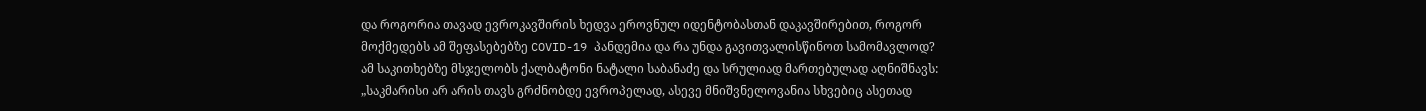და როგორია თავად ევროკავშირის ხედვა ეროვნულ იდენტობასთან დაკავშირებით, როგორ მოქმედებს ამ შეფასებებზე COVID-19 პანდემია და რა უნდა გავითვალისწინოთ სამომავლოდ? ამ საკითხებზე მსჯელობს ქალბატონი ნატალი საბანაძე და სრულიად მართებულად აღნიშნავს: „საკმარისი არ არის თავს გრძნობდე ევროპელად, ასევე მნიშვნელოვანია სხვებიც ასეთად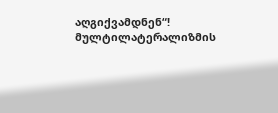აღგიქვამდნენ“!
მულტილატერალიზმის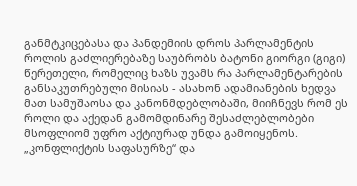განმტკიცებასა და პანდემიის დროს პარლამენტის როლის გაძლიერებაზე საუბრობს ბატონი გიორგი (გიგი) წერეთელი, რომელიც ხაზს უვამს რა პარლამენტარების განსაკუთრებული მისიას - ასახონ ადამიანების ხედვა მათ სამუშაოსა და კანონმდებლობაში, მიიჩნევს რომ ეს როლი და აქედან გამომდინარე შესაძლებლობები მსოფლიომ უფრო აქტიურად უნდა გამოიყენოს.
„კონფლიქტის საფასურზე“ და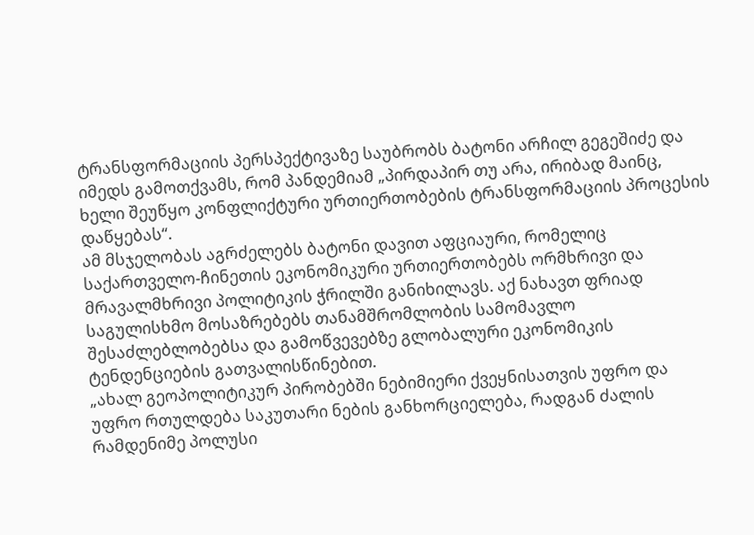ტრანსფორმაციის პერსპექტივაზე საუბრობს ბატონი არჩილ გეგეშიძე და იმედს გამოთქვამს, რომ პანდემიამ „პირდაპირ თუ არა, ირიბად მაინც, ხელი შეუწყო კონფლიქტური ურთიერთობების ტრანსფორმაციის პროცესის დაწყებას“.
ამ მსჯელობას აგრძელებს ბატონი დავით აფციაური, რომელიც საქართველო-ჩინეთის ეკონომიკური ურთიერთობებს ორმხრივი და მრავალმხრივი პოლიტიკის ჭრილში განიხილავს. აქ ნახავთ ფრიად საგულისხმო მოსაზრებებს თანამშრომლობის სამომავლო შესაძლებლობებსა და გამოწვევებზე გლობალური ეკონომიკის ტენდენციების გათვალისწინებით.
„ახალ გეოპოლიტიკურ პირობებში ნებიმიერი ქვეყნისათვის უფრო და უფრო რთულდება საკუთარი ნების განხორციელება, რადგან ძალის რამდენიმე პოლუსი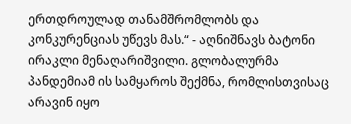ერთდროულად თანამშრომლობს და კონკურენციას უწევს მას.“ - აღნიშნავს ბატონი ირაკლი მენაღარიშვილი. გლობალურმა პანდემიამ ის სამყაროს შექმნა, რომლისთვისაც არავინ იყო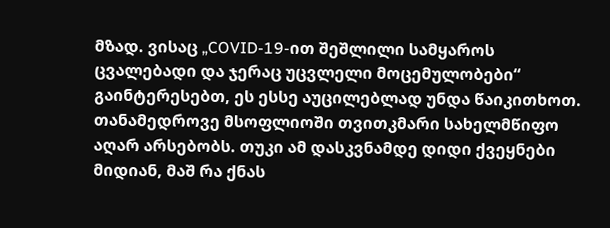მზად. ვისაც „COVID-19-ით შეშლილი სამყაროს ცვალებადი და ჯერაც უცვლელი მოცემულობები“ გაინტერესებთ, ეს ესსე აუცილებლად უნდა წაიკითხოთ.
თანამედროვე მსოფლიოში თვითკმარი სახელმწიფო აღარ არსებობს. თუკი ამ დასკვნამდე დიდი ქვეყნები მიდიან, მაშ რა ქნას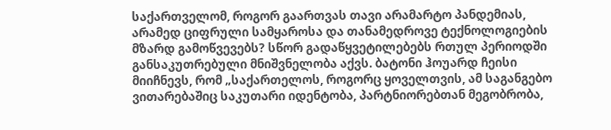საქართველომ, როგორ გაართვას თავი არამარტო პანდემიას, არამედ ციფრული სამყაროსა და თანამედროვე ტექნოლოგიების მზარდ გამოწვევებს? სწორ გადაწყვეტილებებს რთულ პერიოდში განსაკუთრებული მნიშვნელობა აქვს. ბატონი ჰოუარდ ჩეისი მიიჩნევს, რომ „საქართელოს, როგორც ყოველთვის, ამ საგანგებო ვითარებაშიც საკუთარი იდენტობა, პარტნიორებთან მეგობრობა,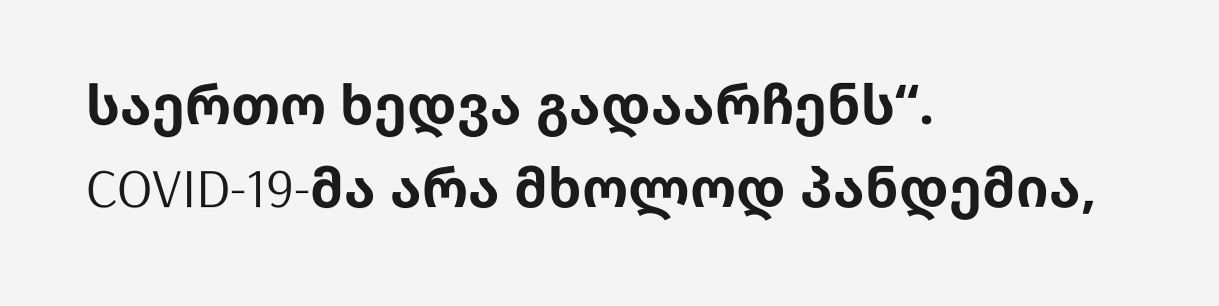საერთო ხედვა გადაარჩენს“.
COVID-19-მა არა მხოლოდ პანდემია,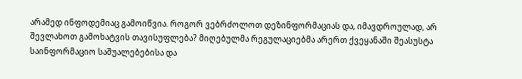არამედ ინფოდემიაც გამოიწვია. როგორ ვებრძოლოთ დეზინფორმაციას და, იმავდროულად, არ შევლახოთ გამოხატვის თავისუფლება? მიღებულმა რეგულაციებმა არერთ ქვეყანაში შეასუსტა საინფორმაციო საშუალებებისა და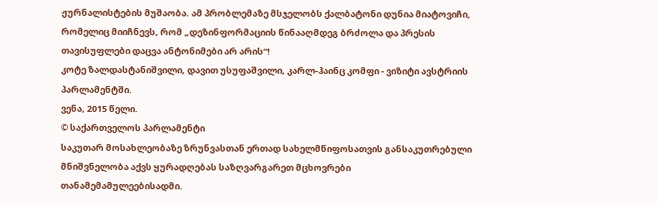ჟურნალისტების მუშაობა. ამ პრობლემაზე მსჯელობს ქალბატონი დუნია მიატოვიჩი, რომელიც მიიჩნევს, რომ „დეზინფორმაციის წინააღმდეგ ბრძოლა და პრესის თავისუფლები დაცვა ანტონიმები არ არის“!
კოტე ზალდასტანიშვილი, დავით უსუფაშვილი, კარლ-ჰაინც კომფი - ვიზიტი ავსტრიის პარლამენტში.
ვენა, 2015 წელი.
© საქართველოს პარლამენტი
საკუთარ მოსახლეობაზე ზრუნვასთან ერთად სახელმწიფოსათვის განსაკუთრებული მნიშვნელობა აქვს ყურადღებას საზღვარგარეთ მცხოვრები თანამემამულეებისადმი.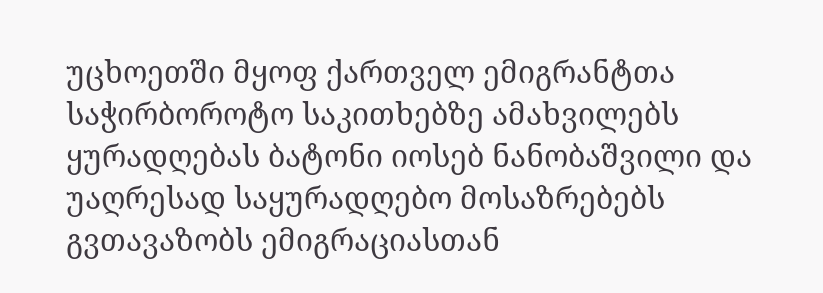უცხოეთში მყოფ ქართველ ემიგრანტთა საჭირბოროტო საკითხებზე ამახვილებს ყურადღებას ბატონი იოსებ ნანობაშვილი და უაღრესად საყურადღებო მოსაზრებებს გვთავაზობს ემიგრაციასთან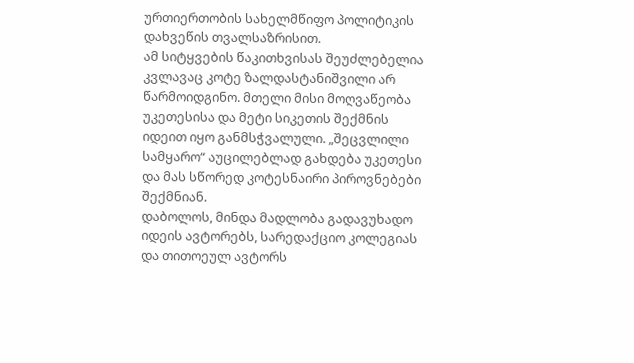ურთიერთობის სახელმწიფო პოლიტიკის დახვეწის თვალსაზრისით.
ამ სიტყვების წაკითხვისას შეუძლებელია კვლავაც კოტე ზალდასტანიშვილი არ წარმოიდგინო. მთელი მისი მოღვაწეობა უკეთესისა და მეტი სიკეთის შექმნის იდეით იყო განმსჭვალული. „შეცვლილი სამყარო“ აუცილებლად გახდება უკეთესი და მას სწორედ კოტესნაირი პიროვნებები შექმნიან.
დაბოლოს, მინდა მადლობა გადავუხადო იდეის ავტორებს, სარედაქციო კოლეგიას და თითოეულ ავტორს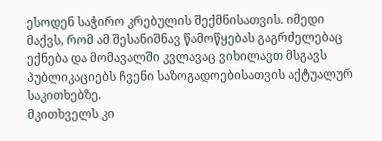ესოდენ საჭირო კრებულის შექმნისათვის. იმედი მაქვს, რომ ამ შესანიშნავ წამოწყებას გაგრძელებაც ექნება და მომავალში კვლავაც ვიხილავთ მსგავს პუბლიკაციებს ჩვენი საზოგადოებისათვის აქტუალურ საკითხებზე.
მკითხველს კი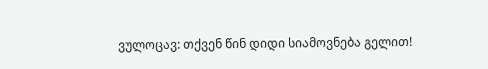ვულოცავ: თქვენ წინ დიდი სიამოვნება გელით!